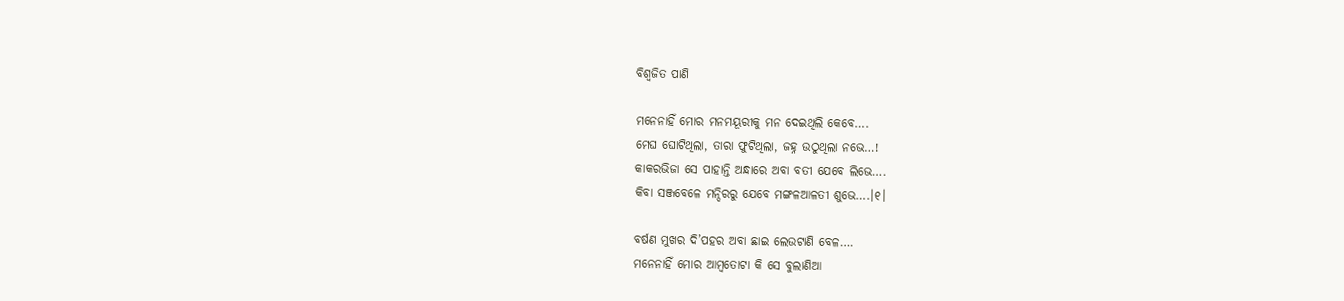ବିଶ୍ୱଜିତ ପାଣି

ମନେନାହିଁ ମୋର ମନମୟୂରୀକୁ ମନ ଦେଇଥିଲି କେବେ….
ମେଘ ଘୋଟିଥିଲା, ତାରା ଫୁଟିଥିଲା, ଜହ୍ନ ଉଠୁଥିଲା ନଭେ…!
କାକରଭିଜା ସେ ପାହାନ୍ତି ଅନ୍ଧାରେ ଅବା ବତୀ ଯେବେ ଲିଭେ….
କିବା ସଞ୍ଜବେଳେ ମନ୍ଦିରରୁ ଯେବେ ମଙ୍ଗଳଆଳତୀ ଶୁଭେ….।୧।

ବର୍ଷଣ ମୁଖର ଦି’ପହର ଅବା ଛାଇ ଲେଉଟାଣି ବେଳ….
ମନେନାହିଁ ମୋର ଆମ୍ବତୋଟା କି ସେ ବୁଲାଣିଆ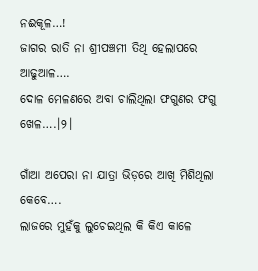ନଈକୂଳ…!
ଜାଗର ରାତି ନା ଶ୍ରୀପଞ୍ଚମୀ ତିଥି ହେଲାପରେ ଆଢୁଆଳ….
ଦୋଳ ମେଳଣରେ ଅବା ଚାଲିଥିଲା ଫଗୁଣର ଫଗୁ ଖେଳ….।୨।

ଗାଁଆ ଅପେରା ନା ଯାତ୍ରା ଭିଡ଼ରେ ଆଖି ମିଶିଥିଲା କେବେ….
ଲାଜରେ ମୁହଁକୁ ଲୁଚେଇଥିଲ କି କିଏ କାଳେ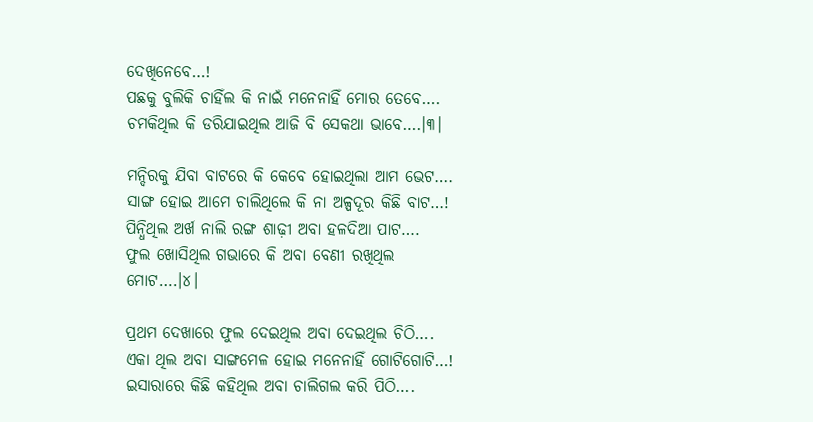ଦେଖିନେବେ…!
ପଛକୁ ବୁଲିକି ଚାହିଁଲ କି ନାଇଁ ମନେନାହିଁ ମୋର ତେବେ….
ଚମକିଥିଲ କି ଡରିଯାଇଥିଲ ଆଜି ବି ସେକଥା ଭାବେ….।୩।

ମନ୍ଦିରକୁ ଯିବା ବାଟରେ କି କେବେ ହୋଇଥିଲା ଆମ ଭେଟ….
ସାଙ୍ଗ ହୋଇ ଆମେ ଚାଲିଥିଲେ କି ନା ଅଳ୍ପଦୂର କିଛି ବାଟ…!
ପିନ୍ଧିଥିଲ ଅର୍ଖ ନାଲି ରଙ୍ଗ ଶାଢ଼ୀ ଅବା ହଳଦିଆ ପାଟ….
ଫୁଲ ଖୋସିଥିଲ ଗଭାରେ କି ଅବା ବେଣୀ ରଖିଥିଲ ମୋଟ….।୪।

ପ୍ରଥମ ଦେଖାରେ ଫୁଲ ଦେଇଥିଲ ଅବା ଦେଇଥିଲ ଚିଠି….
ଏକା ଥିଲ ଅବା ସାଙ୍ଗମେଳ ହୋଇ ମନେନାହିଁ ଗୋଟିଗୋଟି…!
ଇସାରାରେ କିଛି କହିଥିଲ ଅବା ଚାଲିଗଲ କରି ପିଠି….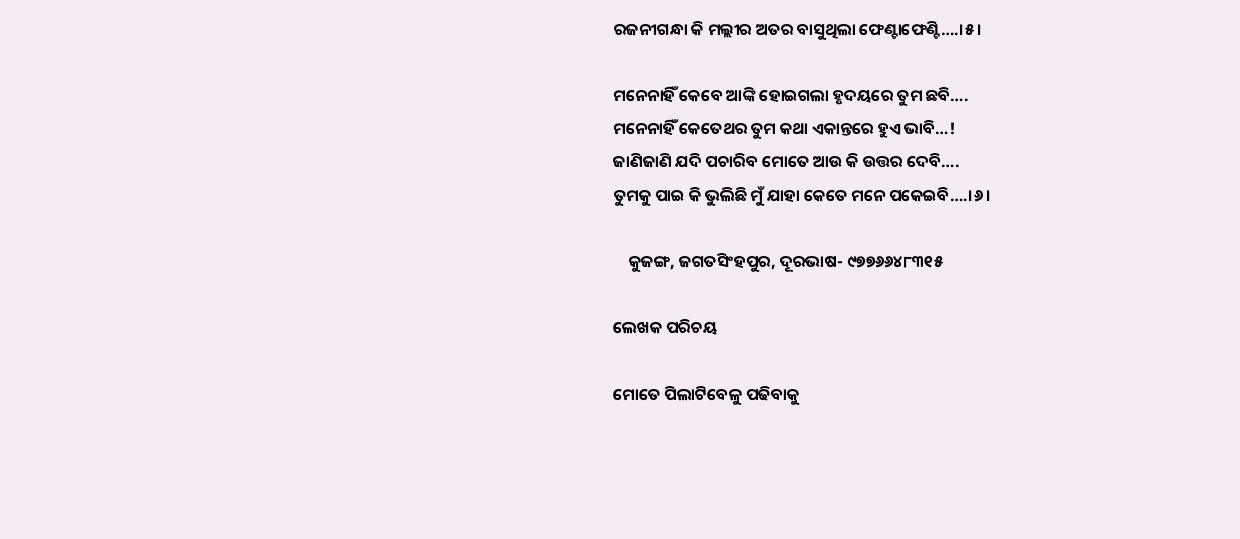ରଜନୀଗନ୍ଧା କି ମଲ୍ଲୀର ଅତର ବାସୁଥିଲା ଫେଣ୍ଟାଫେଣ୍ଟି….।୫।

ମନେନାହିଁ କେବେ ଆଙ୍କି ହୋଇଗଲା ହୃଦୟରେ ତୁମ ଛବି….
ମନେନାହିଁ କେତେଥର ତୁମ କଥା ଏକାନ୍ତରେ ହୁଏ ଭାବି…!
ଜାଣିଜାଣି ଯଦି ପଚାରିବ ମୋତେ ଆଉ କି ଉତ୍ତର ଦେବି….
ତୁମକୁ ପାଇ କି ଭୁଲିଛି ମୁଁ ଯାହା କେତେ ମନେ ପକେଇବି….।୬।

    କୁଜଙ୍ଗ, ଜଗତସିଂହପୁର, ଦୂରଭାଷ- ୯୭୭୬୬୪୮୩୧୫

ଲେଖକ ପରିଚୟ

ମୋତେ ପିଲାଟିବେଳୁ ପଢିବାକୁ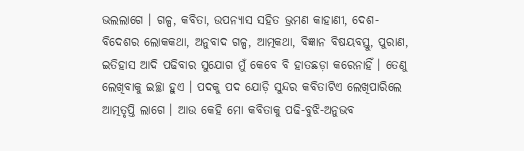ଭଲଲାଗେ । ଗଳ୍ପ, କବିତା, ଉପନ୍ୟାସ ସହିତ ଭ୍ରମଣ କାହାଣୀ, ଦେଶ-ବିଦେଶର ଲୋକକଥା, ଅନୁବାଦ ଗଳ୍ପ, ଆତ୍ମକଥା, ବିଜ୍ଞାନ ବିଷୟବସ୍ତୁ, ପୁରାଣ, ଇତିହାସ ଆଦି ପଢିବାର ସୁଯୋଗ ମୁଁ କେବେ ବି ହାତଛଡ଼ା କରେନାହିଁ । ତେଣୁ ଲେଖିବାକୁ ଇଚ୍ଛା ହୁଏ । ପଦକୁ ପଦ ଯୋଡ଼ି ସୁନ୍ଦର କବିତାଟିଏ ଲେଖିପାରିଲେ ଆତ୍ମତୃପ୍ତି ଲାଗେ । ଆଉ କେହି ମୋ କବିତାକୁ ପଢି-ବୁଝି-ଅନୁଭବ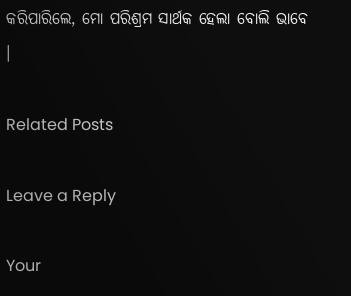କରିପାରିଲେ, ମୋ ପରିଶ୍ରମ ସାର୍ଥକ ହେଲା ବୋଲି ଭାବେ ।

Related Posts

Leave a Reply

Your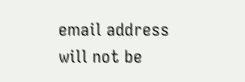email address will not be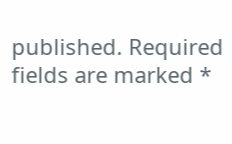published. Required fields are marked *